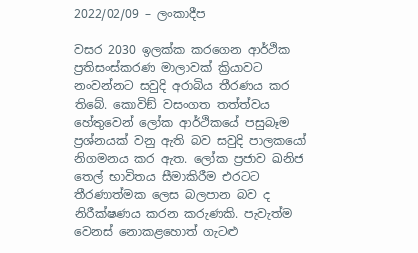2022/02/09 – ලංකාදීප

වසර 2030 ඉලක්ක කරගෙන ආර්ථික ප්‍රතිසංස්කරණ මාලාවක් ක්‍රියාවට නංවන්නට සවුදි අරාබිය තීරණය කර තිබේ. කොවිඞ් වසංගත තත්ත්වය හේතුවෙන් ලෝක ආර්ථිකයේ පසුබෑම ප්‍රශ්නයක් වනු ඇති බව සවුදි පාලකයෝ නිගමනය කර ඇත. ලෝක ප්‍රජාව ඛනිජ තෙල් භාවිතය සීමාකිරීම එරටට තීරණාත්මක ලෙස බලපාන බව ද නිරීක්ෂණය කරන කරුණකි. පැවැත්ම වෙනස් නොකළහොත් ගැටළු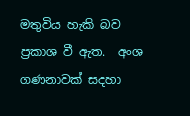මතුවිය හැකි බව ප්‍රකාශ වී ඇත.  අංශ ගණනාවක් සදහා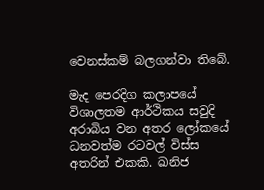වෙනස්කම් බලගන්වා තිබේ.

මැද පෙරදිග කලාපයේ විශාලතම ආර්ථිකය සවුදි අරාබිය වන අතර ලෝකයේ ධනවත්ම රටවල් විස්ස අතරින් එකකි. ඛනිජ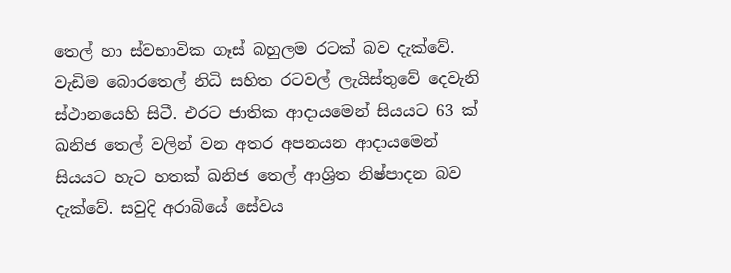තෙල් හා ස්වභාවික ගෑස් බහුලම රටක් බව දැක්වේ. වැඩිම බොරතෙල් නිධි සහිත රටවල් ලැයිස්තුවේ දෙවැනි ස්ථානයෙහි සිටී. එරට ජාතික ආදායමෙන් සියයට 63 ක් ඛනිජ තෙල් වලින් වන අතර අපනයන ආදායමෙන් සියයට හැට හතක් ඛනිජ තෙල් ආශ්‍රිත නිෂ්පාදන බව දැක්වේ. සවුදි අරාබියේ සේවය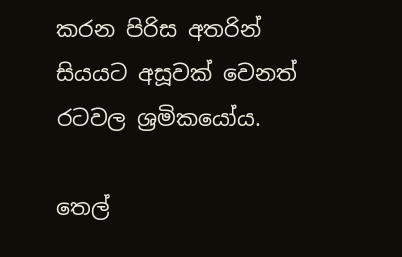කරන පිරිස අතරින් සියයට අසූවක් වෙනත් රටවල ශ්‍රමිකයෝය.

තෙල්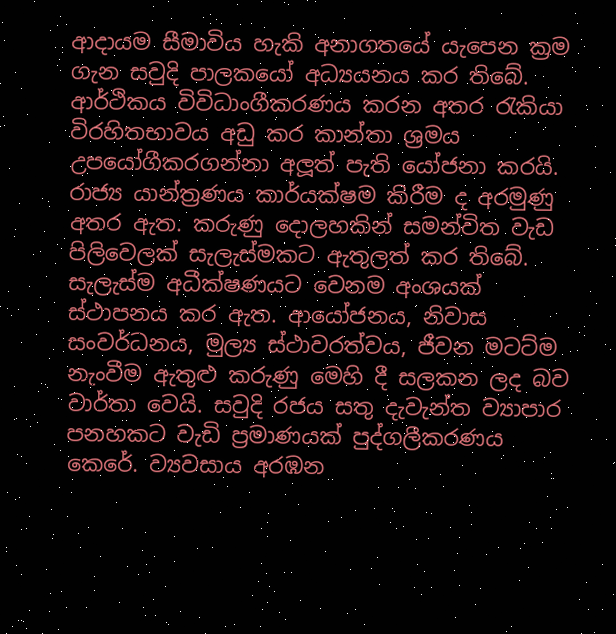ආදායම සීමාවිය හැකි අනාගතයේ යැපෙන ක්‍රම ගැන සවුදි පාලකයෝ අධ්‍යයනය කර තිබේ. ආර්ථිකය විවිධාංගීකරණය කරන අතර රැකියා විරහිතභාවය අඩු කර කාන්තා ශ්‍රමය උපයෝගීකරගන්නා අලූත් පැති යෝජනා කරයි. රාජ්‍ය යාන්ත්‍රණය කාර්යක්ෂම කිරීම ද අරමුණු අතර ඇත. කරුණු දොලහකින් සමන්විත වැඩ පිලිවෙලක් සැලැස්මකට ඇතුලත් කර තිබේ. සැලැස්ම අධීක්ෂණයට වෙනම අංශයක් ස්ථාපනය කර ඇත. ආයෝජනය, නිවාස සංවර්ධනය, මුල්‍ය ස්ථාවරත්වය, ජීවන මටට්ම නැංවීම ඇතුළු කරුණු මෙහි දී සලකන ලද බව වාර්තා වෙයි. සවුදි රජය සතු දැවැන්ත ව්‍යාපාර පනහකට වැඩි ප්‍රමාණයක් පුද්ගලීකරණය කෙරේ. ව්‍යවසාය අරඹන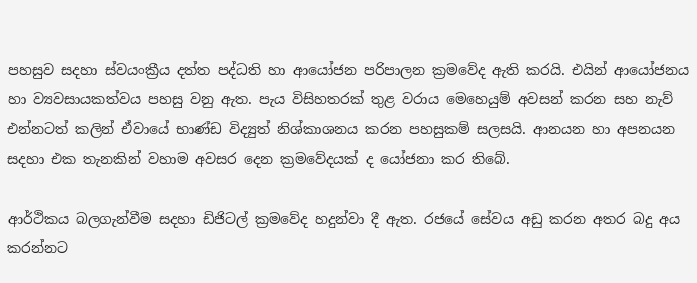පහසුව සදහා ස්වයංක්‍රීය දත්ත පද්ධති හා ආයෝජන පරිපාලන ක්‍රමවේද ඇති කරයි. එයින් ආයෝජනය හා ව්‍යවසායකත්වය පහසු වනු ඇත. පැය විසිහතරක් තුළ වරාය මෙහෙයුම් අවසන් කරන සහ නැව් එන්නටත් කලින් ඒවායේ භාණ්ඩ විද්‍යුත් නිශ්කාශනය කරන පහසුකම් සලසයි. ආනයන හා අපනයන සදහා එක තැනකින් වහාම අවසර දෙන ක්‍රමවේදයක් ද යෝජනා කර තිබේ.

ආර්ථිකය බලගැන්වීම සදහා ඩිජිටල් ක්‍රමවේද හදුන්වා දී ඇත. රජයේ සේවය අඩු කරන අතර බදු අය කරන්නට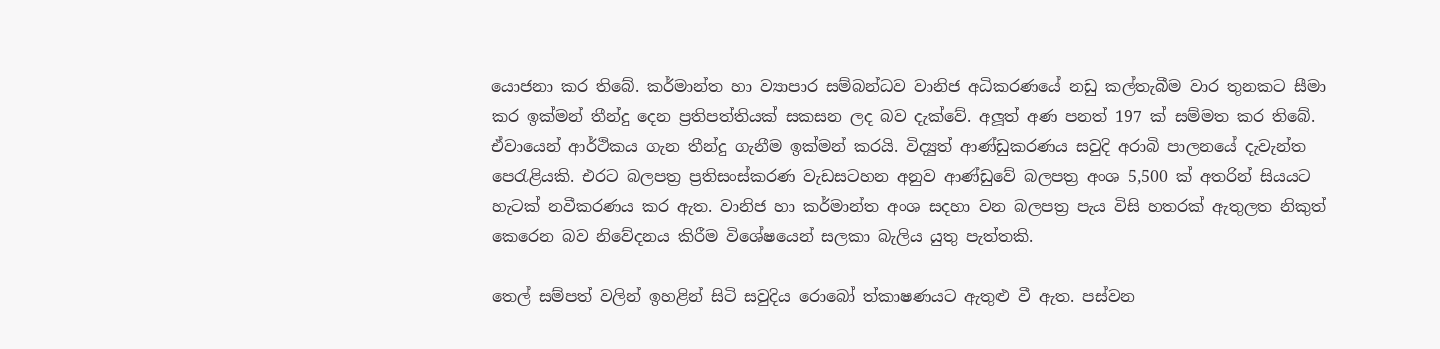යොජනා කර තිබේ. කර්මාන්ත හා ව්‍යාපාර සම්බන්ධව වානිජ අධිකරණයේ නඩු කල්තැබීම වාර තුනකට සීමා කර ඉක්මන් තීන්දු දෙන ප්‍රතිපත්තියක් සකසන ලද බව දැක්වේ. අලූත් අණ පනත් 197 ක් සම්මත කර තිබේ. ඒවායෙන් ආර්ථිකය ගැන තීන්දු ගැනීම ඉක්මන් කරයි. විද්‍යුත් ආණ්ඩුකරණය සවුදි අරාබි පාලනයේ දැවැන්ත පෙරැළියකි. එරට බලපත්‍ර ප්‍රතිසංස්කරණ වැඩසටහන අනුව ආණ්ඩුවේ බලපත්‍ර අංශ 5,500 ක් අතරින් සියයට හැටක් නවීකරණය කර ඇත. වානිජ හා කර්මාන්ත අංශ සදහා වන බලපත්‍ර පැය විසි හතරක් ඇතුලත නිකුත් කෙරෙන බව නිවේදනය කිරීම විශේෂයෙන් සලකා බැලිය යුතු පැත්තකි.

තෙල් සම්පත් වලින් ඉහළින් සිටි සවුදිය රොබෝ ත්කාෂණයට ඇතුළු වී ඇත. පස්වන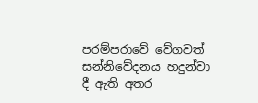පරම්පරාවේ වේගවත් සන්නිවේදනය හදුන්වා දී ඇති අතර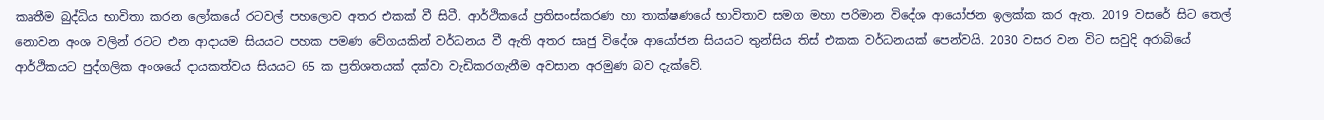කෘතීම බුද්ධිය භාවිතා කරන ලෝකයේ රටවල් පහලොව අතර එකක් වී සිටී. ආර්ථිකයේ ප්‍රතිසංස්කරණ හා තාක්ෂණයේ භාවිතාව සමග මහා පරිමාන විදේශ ආයෝජන ඉලක්ක කර ඇත. 2019 වසරේ සිට තෙල් නොවන අංශ වලින් රටට එන ආදායම සියයට පහක පමණ වේගයකින් වර්ධනය වී ඇති අතර සෘජු විදේශ ආයෝජන සියයට තුන්සිය තිස් එකක වර්ධනයක් පෙන්වයි. 2030 වසර වන විට සවුදි අරාබියේ ආර්ථිකයට පුද්ගලික අංශයේ දායකත්වය සියයට 65 ක ප්‍රතිශතයක් දක්වා වැඩිකරගැනීම අවසාන අරමුණ බව දැක්වේ.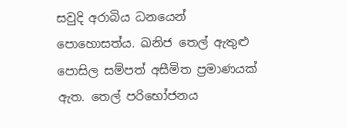සවුදි අරාබිය ධනයෙන් පොහොසත්ය. ඛනිජ තෙල් ඇතුළු පොසිල සම්පත් අසීමිත ප්‍රමාණයක් ඇත. තෙල් පරිභෝජනය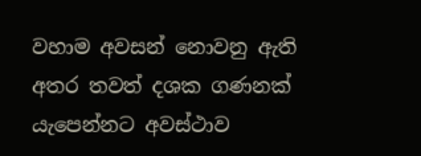වහාම අවසන් නොවනු ඇති අතර තවත් දශක ගණනක් යැපෙන්නට අවස්ථාව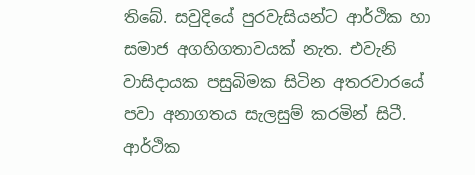තිබේ. සවුදියේ පුරවැසියන්ට ආර්ථික හා සමාජ අගහිගතාවයක් නැත. එවැනි වාසිදායක පසුබිමක සිටින අතරවාරයේ පවා අනාගතය සැලසුම් කරමින් සිටී. ආර්ථික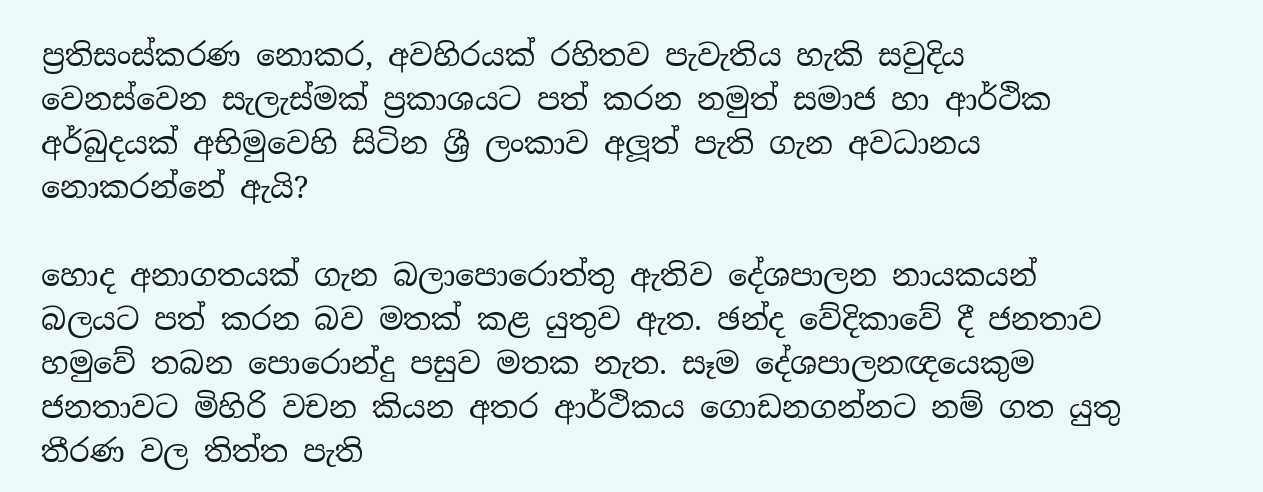ප්‍රතිසංස්කරණ නොකර, අවහිරයක් රහිතව පැවැතිය හැකි සවුදිය වෙනස්වෙන සැලැස්මක් ප්‍රකාශයට පත් කරන නමුත් සමාජ හා ආර්ථික අර්බුදයක් අභිමුවෙහි සිටින ශ්‍රී ලංකාව අලූත් පැති ගැන අවධානය නොකරන්නේ ඇයි?

හොද අනාගතයක් ගැන බලාපොරොත්තු ඇතිව දේශපාලන නායකයන් බලයට පත් කරන බව මතක් කළ යුතුව ඇත. ඡන්ද වේදිකාවේ දී ජනතාව හමුවේ තබන පොරොන්දු පසුව මතක නැත. සෑම දේශපාලනඥයෙකුම ජනතාවට මිහිරි වචන කියන අතර ආර්ථිකය ගොඩනගන්නට නම් ගත යුතු තීරණ වල තිත්ත පැති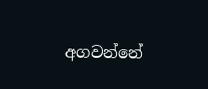අගවන්නේ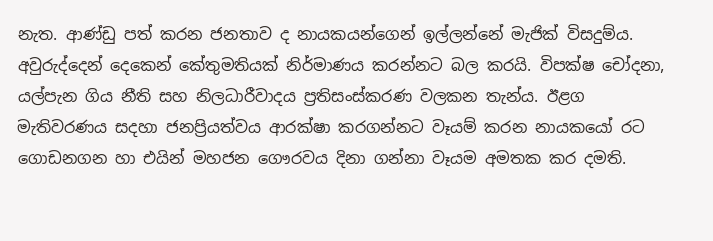නැත. ආණ්ඩු පත් කරන ජනතාව ද නායකයන්ගෙන් ඉල්ලන්නේ මැජික් විසදුම්ය. අවුරුද්දෙන් දෙකෙන් කේතුමතියක් නිර්මාණය කරන්නට බල කරයි. විපක්ෂ චෝදනා, යල්පැන ගිය නීති සහ නිලධාරීවාදය ප්‍රතිසංස්කරණ වලකන තැන්ය. ඊළග මැතිවරණය සදහා ජනප්‍රියත්වය ආරක්ෂා කරගන්නට වෑයම් කරන නායකයෝ රට ගොඩනගන හා එයින් මහජන ගෞරවය දිනා ගන්නා වෑයම අමතක කර දමති.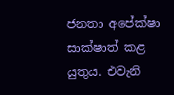ජනතා අපේක්ෂා සාක්ෂාත් කළ යුතුය. එවැනි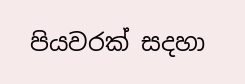පියවරක් සදහා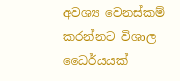අවශ්‍ය වෙනස්කම් කරන්නට විශාල ධෛර්යයක්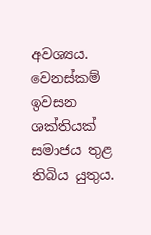අවශ්‍යය. වෙනස්කම් ඉවසන ශක්තියක් සමාජය තුළ තිබිය යුතුය.